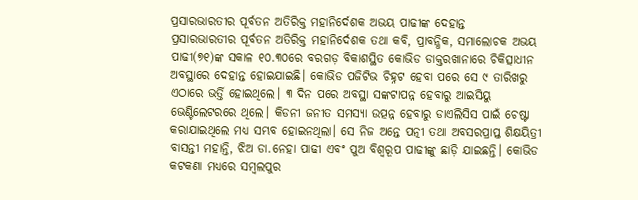ପ୍ରସାରଭାରତୀର ପୂର୍ବତନ ଅତିରିକ୍ତ ମହାନିର୍ଦେଶକ ଅଭୟ ପାଢୀଙ୍କ ଦେହାନ୍ତ
ପ୍ରସାରଭାରତୀର ପୂର୍ବତନ ଅତିରିକ୍ତ ମହାନିର୍ଦେଶକ ତଥା କବି, ପ୍ରାବନ୍ଧିକ, ସମାଲୋଚକ ଅଭୟ ପାଢୀ(୭୧)ଙ୍କ ସକାଳ ୧୦.୩୦ରେ ବରଗଡ଼ ବିକାଶସ୍ଥିତ କୋଭିଡ ଡାକ୍ତରଖାନାରେ ଚିକିତ୍ସାଧୀନ ଅବସ୍ଥାରେ ଦେହାନ୍ତ ହୋଇଯାଇଛି। କୋଭିଡ ପଜିଟିଭ ଚିହ୍ନଟ ହେବା ପରେ ସେ ୯ ତାରିଖରୁ ଏଠାରେ ଭର୍ତ୍ତି ହୋଇଥିଲେ। ୩ ଦିନ ପରେ ଅବସ୍ଥା ସଙ୍କଟାପନ୍ନ ହେବାରୁ ଆଇସିୟୁ ଭେଣ୍ଟିଲେଟରରେ ଥିଲେ। କିଡନୀ ଜନୀତ ସମସ୍ୟା ଉତ୍ପନ୍ନ ହେବାରୁ ଡାଏଲିସିସ ପାଇଁ ଚେଷ୍ଟା କରାଯାଇଥିଲେ ମଧ୍ୟ ସମ୍ଭବ ହୋଇନଥିଲା। ସେ ନିଜ ଅନ୍ତେ ପତ୍ନୀ ତଥା ଅବସରପ୍ରାପ୍ତ ଶିକ୍ଷୟିତ୍ରୀ ବାସନ୍ତୀ ମହାନ୍ତି, ଝିଅ ଡା.ନେହା ପାଢୀ ଏବଂ ପୁଅ ବିଶ୍ବରୂପ ପାଢୀଙ୍କୁ ଛାଡ଼ି ଯାଇଛନ୍ତି। କୋଭିଡ କଟକଣା ମଧ୍ୟରେ ସମ୍ବଲପୁର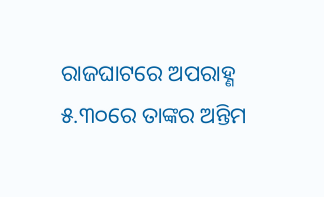ରାଜଘାଟରେ ଅପରାହ୍ଣ ୫.୩୦ରେ ତାଙ୍କର ଅନ୍ତିମ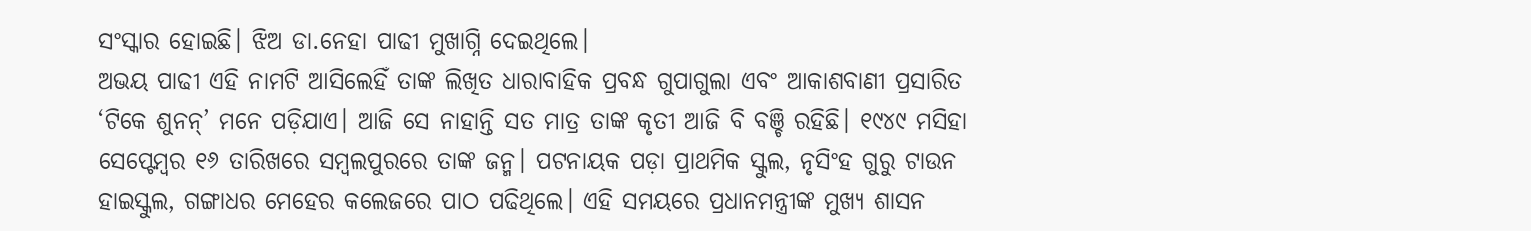ସଂସ୍କାର ହୋଇଛି। ଝିଅ ଡା.ନେହା ପାଢୀ ମୁଖାଗ୍ନି ଦେଇଥିଲେ।
ଅଭୟ ପାଢୀ ଏହି ନାମଟି ଆସିଲେହିଁ ତାଙ୍କ ଲିଖିତ ଧାରାବାହିକ ପ୍ରବନ୍ଧ ଗୁପାଗୁଲା ଏବଂ ଆକାଶବାଣୀ ପ୍ରସାରିତ ‘ଟିକେ ଶୁନନ୍’ ମନେ ପଡ଼ିଯାଏ। ଆଜି ସେ ନାହାନ୍ତି ସତ ମାତ୍ର ତାଙ୍କ କୃତୀ ଆଜି ବି ବଞ୍ଚି ରହିଛି। ୧୯୪୯ ମସିହା ସେପ୍ଟେମ୍ବର ୧୬ ତାରିଖରେ ସମ୍ବଲପୁରରେ ତାଙ୍କ ଜନ୍ମ। ପଟନାୟକ ପଡ଼ା ପ୍ରାଥମିକ ସ୍କୁଲ, ନୃସିଂହ ଗୁରୁ ଟାଉନ ହାଇସ୍କୁଲ, ଗଙ୍ଗାଧର ମେହେର କଲେଜରେ ପାଠ ପଢିଥିଲେ। ଏହି ସମୟରେ ପ୍ରଧାନମନ୍ତ୍ରୀଙ୍କ ମୁଖ୍ୟ ଶାସନ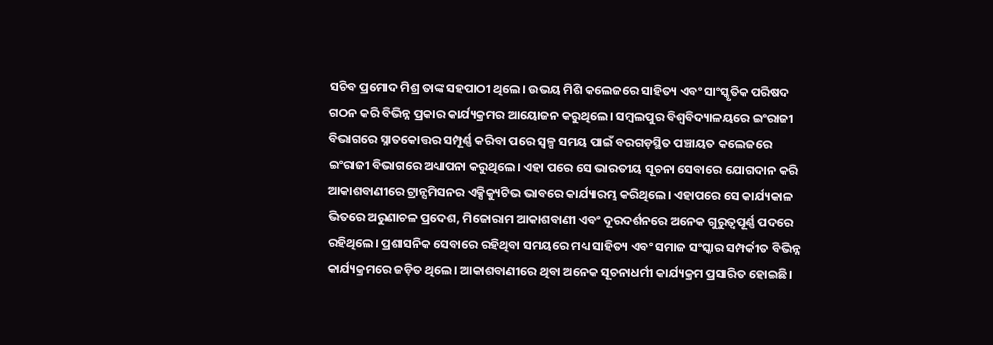ସଚିବ ପ୍ରମୋଦ ମିଶ୍ର ତାଙ୍କ ସହପାଠୀ ଥିଲେ। ଉଭୟ ମିଶି କଲେଜରେ ସାହିତ୍ୟ ଏବଂ ସାଂସ୍କୃତିକ ପରିଷଦ ଗଠନ କରି ବିଭିନ୍ନ ପ୍ରକାର କାର୍ଯ୍ୟକ୍ରମର ଆୟୋଜନ କରୁଥିଲେ। ସମ୍ବଲପୁର ବିଶ୍ବବିଦ୍ୟାଳୟରେ ଇଂରାଜୀ ବିଭାଗରେ ସ୍ନାତକୋତ୍ତର ସମ୍ପୂର୍ଣ୍ଣ କରିବା ପରେ ସ୍ବଳ୍ପ ସମୟ ପାଇଁ ବରଗଡ଼ସ୍ଥିତ ପଞ୍ଚାୟତ କଲେଜରେ ଇଂରାଜୀ ବିଭାଗରେ ଅଧ୍ୟାପନା କରୁଥିଲେ। ଏହା ପରେ ସେ ଭାରତୀୟ ସୂଚନା ସେବାରେ ଯୋଗଦାନ କରି ଆକାଶବାଣୀରେ ଟ୍ରାନ୍ସମିସନର ଏକ୍ସିକ୍ୟୁଟିଭ ଭାବରେ କାର୍ଯ୍ୟାରମ୍ଭ କରିଥିଲେ। ଏହାପରେ ସେ କାର୍ଯ୍ୟକାଳ ଭିତରେ ଅରୁଣାଚଳ ପ୍ରଦେଶ, ମିଜୋରାମ ଆକାଶବାଣୀ ଏବଂ ଦୂରଦର୍ଶନରେ ଅନେକ ଗୁରୁତ୍ବପୂର୍ଣ୍ଣ ପଦରେ ରହିଥିଲେ। ପ୍ରଶାସନିକ ସେବାରେ ରହିଥିବା ସମୟରେ ମଧ୍ୟ ସାହିତ୍ୟ ଏବଂ ସମାଜ ସଂସ୍କାର ସମ୍ପର୍କୀତ ବିଭିନ୍ନ କାର୍ଯ୍ୟକ୍ରମରେ ଜଡ଼ିତ ଥିଲେ। ଆକାଶବାଣୀରେ ଥିବା ଅନେକ ସୂଚନାଧର୍ମୀ କାର୍ଯ୍ୟକ୍ରମ ପ୍ରସାରିତ ହୋଇଛି।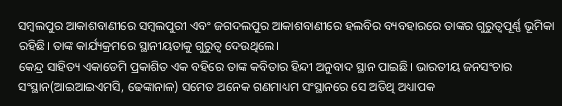ସମ୍ବଲପୁର ଆକାଶବାଣୀରେ ସମ୍ବଲପୁରୀ ଏବଂ ଜଗଦଲପୁର ଆକାଶବାଣୀରେ ହଲବିର ବ୍ୟବହାରରେ ତାଙ୍କର ଗୁରୁତ୍ବପୂର୍ଣ୍ଣ ଭୂମିକା ରହିଛି। ତାଙ୍କ କାର୍ଯ୍ୟକ୍ରମରେ ସ୍ଥାନୀୟତାକୁ ଗୁରୁତ୍ବ ଦେଉଥିଲେ।
କେନ୍ଦ୍ର ସାହିତ୍ୟ ଏକାଡେମି ପ୍ରକାଶିତ ଏକ ବହିରେ ତାଙ୍କ କବିତାର ହିନ୍ଦୀ ଅନୁବାଦ ସ୍ଥାନ ପାଇଛି। ଭାରତୀୟ ଜନସଂଚାର ସଂସ୍ଥାନ(ଆଇଆଇଏମସି, ଢେଙ୍କାନାଳ) ସମେତ ଅନେକ ଗଣମାଧ୍ୟମ ସଂସ୍ଥାନରେ ସେ ଅତିଥି ଅଧ୍ୟାପକ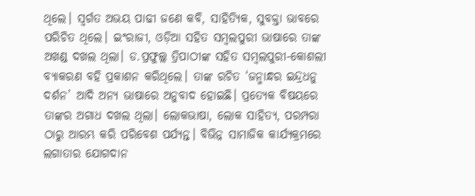ଥିଲେ। ସ୍ବର୍ଗତ ଅଭୟ ପାଢୀ ଜଣେ କବି, ସାହିତ୍ୟିକ, ସୁବକ୍ତା ଭାବରେ ପରିଚିତ ଥିଲେ। ଇଂରାଜୀ, ଓଡ଼ିଆ ସହିତ ସମ୍ବଲପୁରୀ ଭାଷାରେ ତାଙ୍କ ଅଖଣ୍ଡ ଦଖଲ ଥିଲା। ଡ.ପ୍ରଫୁଲ୍ଲ ତ୍ରିପାଠୀଙ୍କ ସହିତ ସମ୍ବଲପୁରୀ-କୋଶଲୀ ବ୍ୟାକରଣ ବହି ପ୍ରକାଶନ କରିଥିଲେ। ତାଙ୍କ ରଚିତ ‘ଜନ୍ମାନ୍ଧର ଇନ୍ଦ୍ରଧନୁ ଦର୍ଶନ’ ଆଦି ଅନ୍ୟ ଭାଷାରେ ଅନୁବାଦ ହୋଇଛି। ପ୍ରତ୍ୟେକ ବିଷୟରେ ତାଙ୍କର ଅଗାଧ ଦଖଲ ଥିଲା। ଲୋକଭାଷା, ଲୋକ ସାହିତ୍ୟ, ପରମ୍ପରା ଠାରୁ ଆରମ୍ଭ କରି ପରିବେଶ ପର୍ଯ୍ୟନ୍ତ। ବିଭିନ୍ନ ସାମାଜିକ କାର୍ଯ୍ୟକ୍ରମରେ ଲଗାତାର ଯୋଗଦାନ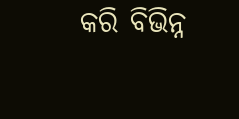କରି ବିଭିନ୍ନ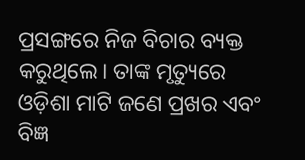ପ୍ରସଙ୍ଗରେ ନିଜ ବିଚାର ବ୍ୟକ୍ତ କରୁଥିଲେ। ତାଙ୍କ ମୃତ୍ୟୁରେ ଓଡ଼ିଶା ମାଟି ଜଣେ ପ୍ରଖର ଏବଂ ବିଜ୍ଞ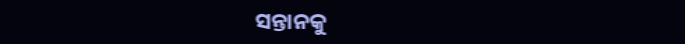ସନ୍ତାନକୁ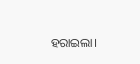ହରାଇଲା।